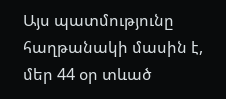Այս պատմությունը հաղթանակի մասին է, մեր 44 օր տևած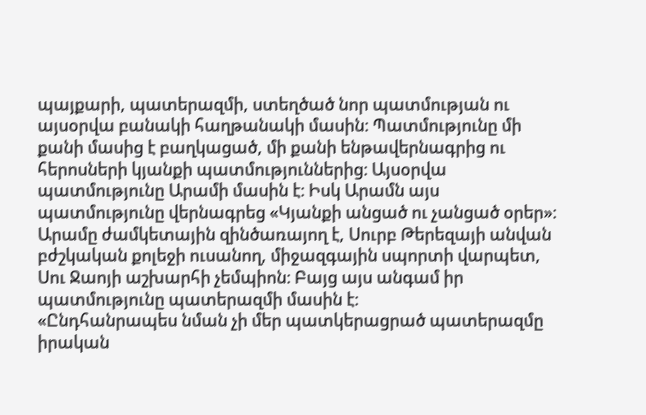պայքարի, պատերազմի, ստեղծած նոր պատմության ու այսօրվա բանակի հաղթանակի մասին։ Պատմությունը մի քանի մասից է բաղկացած, մի քանի ենթավերնագրից ու հերոսների կյանքի պատմություններից։ Այսօրվա պատմությունը Արամի մասին է։ Իսկ Արամն այս պատմությունը վերնագրեց «Կյանքի անցած ու չանցած օրեր»։
Արամը ժամկետային զինծառայող է, Սուրբ Թերեզայի անվան բժշկական քոլեջի ուսանող, միջազգային սպորտի վարպետ, Սու Ջաոյի աշխարհի չեմպիոն։ Բայց այս անգամ իր պատմությունը պատերազմի մասին է։
«Ընդհանրապես նման չի մեր պատկերացրած պատերազմը իրական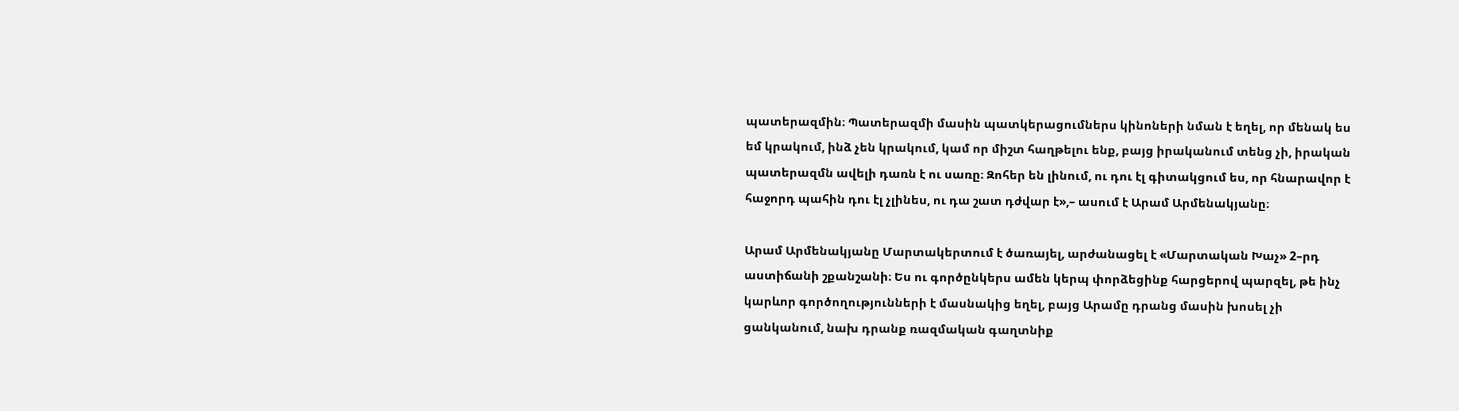պատերազմին։ Պատերազմի մասին պատկերացումներս կինոների նման է եղել, որ մենակ ես եմ կրակում, ինձ չեն կրակում, կամ որ միշտ հաղթելու ենք, բայց իրականում տենց չի, իրական պատերազմն ավելի դառն է ու սառը։ Զոհեր են լինում, ու դու էլ գիտակցում ես, որ հնարավոր է հաջորդ պահին դու էլ չլինես, ու դա շատ դժվար է»,– ասում է Արամ Արմենակյանը։

Արամ Արմենակյանը Մարտակերտում է ծառայել, արժանացել է «Մարտական Խաչ» 2–րդ աստիճանի շքանշանի։ Ես ու գործընկերս ամեն կերպ փորձեցինք հարցերով պարզել, թե ինչ կարևոր գործողությունների է մասնակից եղել, բայց Արամը դրանց մասին խոսել չի ցանկանում, նախ դրանք ռազմական գաղտնիք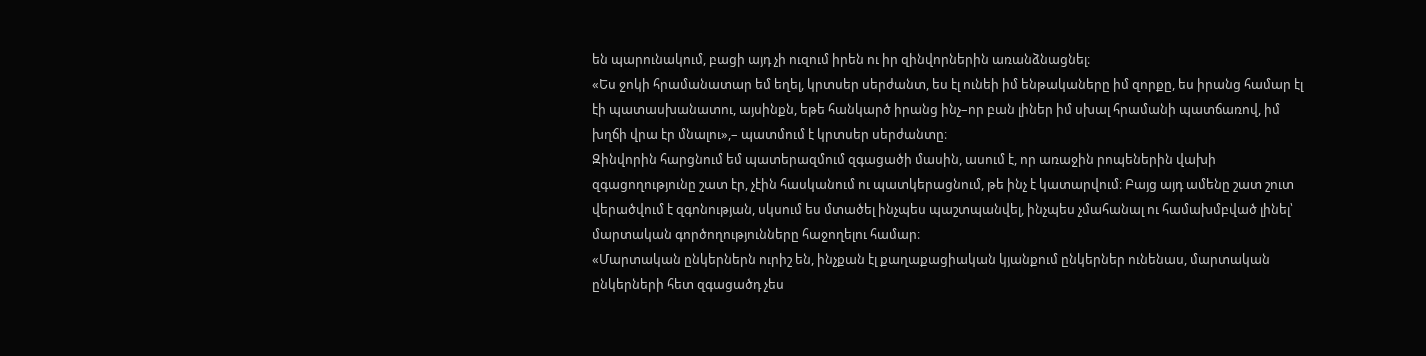են պարունակում, բացի այդ չի ուզում իրեն ու իր զինվորներին առանձնացնել։
«Ես ջոկի հրամանատար եմ եղել, կրտսեր սերժանտ, ես էլ ունեի իմ ենթակաները իմ զորքը, ես իրանց համար էլ էի պատասխանատու, այսինքն, եթե հանկարծ իրանց ինչ–որ բան լիներ իմ սխալ հրամանի պատճառով, իմ խղճի վրա էր մնալու»,– պատմում է կրտսեր սերժանտը։
Զինվորին հարցնում եմ պատերազմում զգացածի մասին, ասում է, որ առաջին րոպեներին վախի զգացողությունը շատ էր, չէին հասկանում ու պատկերացնում, թե ինչ է կատարվում։ Բայց այդ ամենը շատ շուտ վերածվում է զգոնության, սկսում ես մտածել ինչպես պաշտպանվել, ինչպես չմահանալ ու համախմբված լինել՝ մարտական գործողությունները հաջողելու համար։
«Մարտական ընկերներն ուրիշ են, ինչքան էլ քաղաքացիական կյանքում ընկերներ ունենաս, մարտական ընկերների հետ զգացածդ չես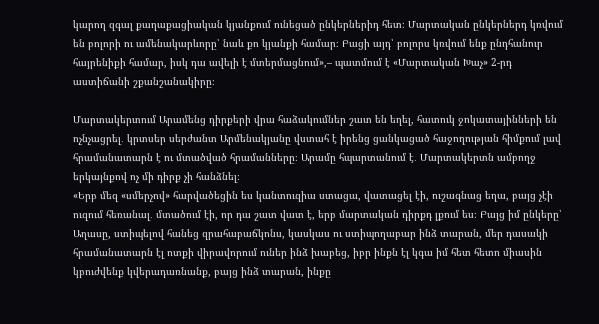կարող զգալ քաղաքացիական կյանքում ունեցած ընկերներիդ հետ։ Մարտական ընկերներդ կռվում են բոլորի ու ամենակարևորը՝ նաև քո կյանքի համար։ Բացի այդ՝ բոլորս կռվում ենք ընդհանուր հայրենիքի համար, իսկ դա ավելի է մտերմացնում»,– պատմում է «Մարտական Խաչ» 2-րդ աստիճանի շքանշանակիրը։

Մարտակերտում Արամենց դիրքերի վրա հաձակումներ շատ են եղել, հատուկ ջոկատայինների են ոչնչացրել․ կրտսեր սերժանտ Արմենակյանը վստահ է իրենց ցանկացած հաջողության հիմքում լավ հրամանատարն է ու մտածված հրամանները։ Արամը հպարտանում է․ Մարտակերտն ամբողջ երկայնքով ոչ մի դիրք չի հանձնել։
«Երբ մեզ «սմերչով» հարվածեցին ես կանտուզիա ստացա, վատացել էի, ուշագնաց եղա, բայց չէի ուզում հեռանալ․ մտածում էի, որ դա շատ վատ է, երբ մարտական դիրքդ լքում ես։ Բայց իմ ընկերը՝ Աղասը, ստիպելով հանեց զրահաբաճկոնս, կասկաս ու ստիպողաբար ինձ տարան, մեր դասակի հրամանատարն էլ ոտքի վիրավորում ուներ ինձ խաբեց, իբր ինքն էլ կգա իմ հետ հետո միասին կբուժվենք կվերադառնանք, բայց ինձ տարան, ինքը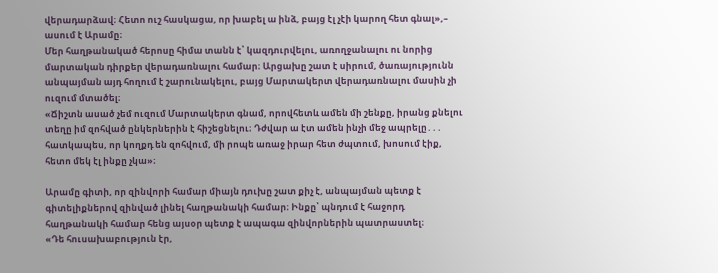վերադարձավ։ Հետո ուշ հասկացա, որ խաբել ա ինձ, բայց էլ չէի կարող հետ գնալ»,– ասում է Արամը։
Մեր հաղթանակած հերոսը հիմա տանն է՝ կազդուրվելու, առողջանալու ու նորից մարտական դիրքեր վերադառնալու համար։ Արցախը շատ է սիրում, ծառայությունն անպայման այդ հողում է շարունակելու, բայց Մարտակերտ վերադառնալու մասին չի ուզում մտածել։
«Ճիշտն ասած չեմ ուզում Մարտակերտ գնամ, որովհետև ամեն մի շենքը, իրանց քնելու տեղը իմ զոհված ընկերներին է հիշեցնելու։ Դժվար ա էտ ամեն ինչի մեջ ապրելը․․․ հատկապես, որ կողքդ են զոհվում, մի րոպե առաջ իրար հետ ժպտում, խոսում էիք, հետո մեկ էլ ինքը չկա»։

Արամը գիտի, որ զինվորի համար միայն դուխը շատ քիչ է, անպայման պետք է գիտելիքներով զինված լինել հաղթանակի համար։ Ինքը՝ պնդում է հաջորդ հաղթանակի համար հենց այսօր պետք է ապագա զինվորներին պատրաստել։
«Դե հուսախաբություն էր,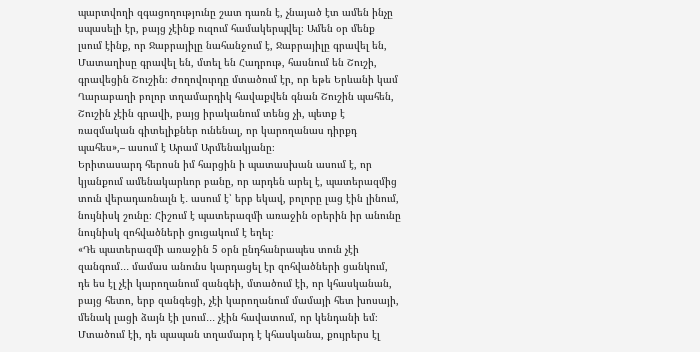պարտվողի զգացողությունը շատ դառն է, չնայած էտ ամեն ինչը սպասելի էր, բայց չէինք ուզում համակերպվել։ Ամեն օր մենք լսում էինք, որ Ջաբրայիլը նահանջում է, Ջաբրայիլը գրավել են, Մատաղիսը գրավել են, մտել են Հադրութ, հասնում են Շուշի, գրավեցին Շուշին։ Ժողովուրդը մտածում էր, որ եթե Երևանի կամ Ղարաբաղի բոլոր տղամարդիկ հավաքվեն գնան Շուշին պահեն, Շուշին չէին գրավի, բայց իրականում տենց չի, պետք է ռազմական գիտելիքներ ունենալ, որ կարողանաս դիրքդ պահես»,– ասում է Արամ Արմենակյանը։
Երիտասարդ հերոսն իմ հարցին ի պատասխան ասում է, որ կյանքում ամենակարևոր բանը, որ արդեն արել է, պատերազմից տուն վերադառնալն է․ ասում է՝ երբ եկավ, բոլորը լաց էին լինում, նույնիսկ շունը։ Հիշում է պատերազմի առաջին օրերին իր անունը նույնիսկ զոհվածների ցուցակում է եղել։
«Դե պատերազմի առաջին 5 օրն ընդհանրապես տուն չէի զանգում․․․ մամաս անունս կարդացել էր զոհվածների ցանկում, դե ես էլ չէի կարողանում զանգեի, մտածում էի, որ կհասկանան, բայց հետո, երբ զանգեցի, չէի կարողանում մամայի հետ խոսայի, մենակ լացի ձայն էի լսում․․․ չէին հավատում, որ կենդանի եմ։ Մտածում էի, դե պապան տղամարդ է կհասկանա, քույրերս էլ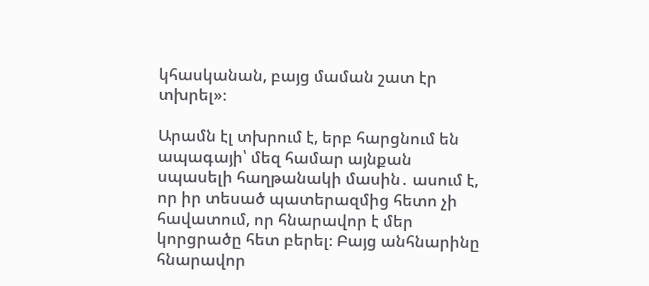կհասկանան, բայց մաման շատ էր տխրել»։

Արամն էլ տխրում է, երբ հարցնում են ապագայի՝ մեզ համար այնքան սպասելի հաղթանակի մասին․ ասում է, որ իր տեսած պատերազմից հետո չի հավատում, որ հնարավոր է մեր կորցրածը հետ բերել։ Բայց անհնարինը հնարավոր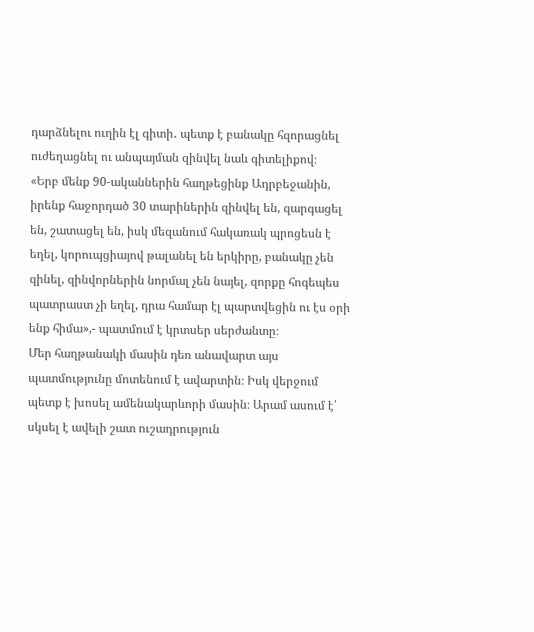դարձնելու ուղին էլ գիտի․ պետք է բանակը հզորացնել ուժեղացնել ու անպայման զինվել նաև գիտելիքով։
«Երբ մենք 90-ականներին հաղթեցինք Ադրբեջանին, իրենք հաջորդած 30 տարիներին զինվել են, զարգացել են, շատացել են, իսկ մեզանում հակառակ պրոցեսն է եղել, կորուպցիայով թալանել են երկիրը, բանակը չեն զինել, զինվորներին նորմալ չեն նայել, զորքը հոգեպես պատրաստ չի եղել, դրա համար էլ պարտվեցին ու էս օրի ենք հիմա»,- պատմում է կրտսեր սերժանտը։
Մեր հաղթանակի մասին դեռ անավարտ այս պատմությունը մոտենում է ավարտին։ Իսկ վերջում պետք է խոսել ամենակարևորի մասին։ Արամ ասում է՝ սկսել է ավելի շատ ուշադրություն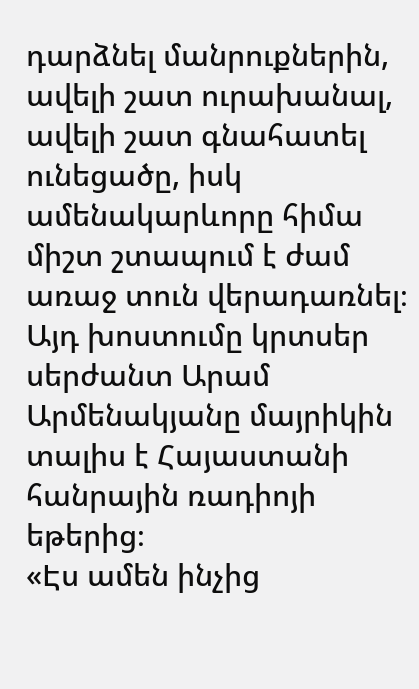դարձնել մանրուքներին, ավելի շատ ուրախանալ, ավելի շատ գնահատել ունեցածը, իսկ ամենակարևորը հիմա միշտ շտապում է ժամ առաջ տուն վերադառնել։ Այդ խոստումը կրտսեր սերժանտ Արամ Արմենակյանը մայրիկին տալիս է Հայաստանի հանրային ռադիոյի եթերից։
«Էս ամեն ինչից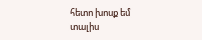հետո խոսք եմ տալիս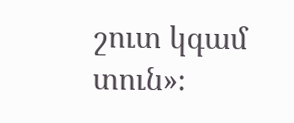շուտ կգամ տուն»։